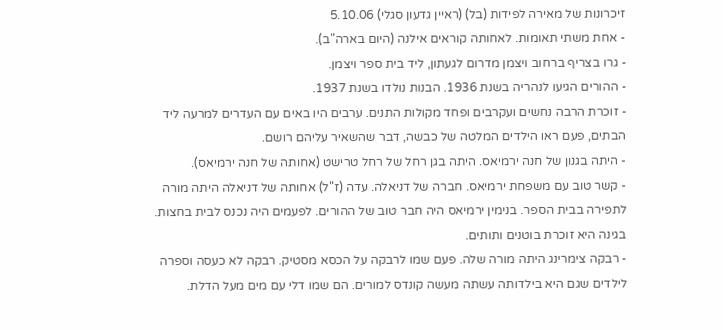זיכרונות של מאירה לפידות (בל) (ראיין גדעון סגלי) 5.10.06
- אחת משתי תאומות. לאחותה קוראים אילנה (היום בארה"ב).
- גרו בצריף ברחוב ויצמן מדרום לגעתון, ליד בית ספר ויצמן.
- ההורים הגיעו לנהריה בשנת 1936. הבנות נולדו בשנת 1937.
- זוכרת הרבה נחשים ועקרבים ופחד מקולות התנים. ערבים היו באים עם העדרים למרעה ליד הבתים, פעם ראו הילדים המלטה של כבשה, דבר שהשאיר עליהם רושם.
- היתה בגנון של חנה ירמיאס. היתה בגן רחל של רחל טרישט (אחותה של חנה ירמיאס).
- קשר טוב עם משפחת ירמיאס. חברה של דניאלה. עדה (ז"ל) אחותה של דניאלה היתה מורה לתפירה בבית הספר. בנימין ירמיאס היה חבר טוב של ההורים. לפעמים היה נכנס לבית בחצות.
בגינה היא זוכרת בוטנים ותותים.
- רבקה צימרינג היתה מורה שלה. פעם שמו לרבקה על הכסא מסטיק. רבקה לא כעסה וספרה לילדים שגם היא בילדותה עשתה מעשה קונדס למורים. הם שמו דלי עם מים מעל הדלת.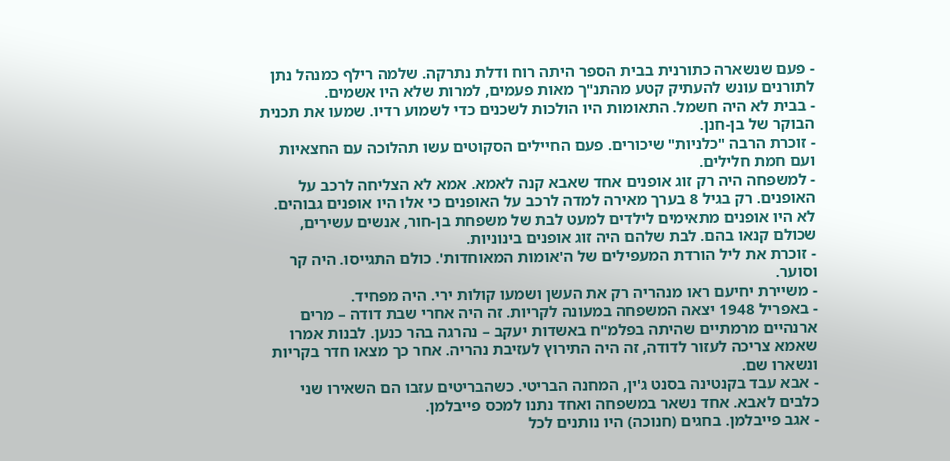- פעם שנשארה כתורנית בבית הספר היתה רוח ודלת נתרקה. שלמה רילף כמנהל נתן לתורנים עונש להעתיק קטע מהתנ"ך מאות פעמים, למרות שלא היו אשמים.
- בבית לא היה חשמל. התאומות היו הולכות לשכנים כדי לשמוע רדיו. שמעו את תכנית הבוקר של בן-חנן.
- זוכרת הרבה "כלניות" שיכורים. פעם החיילים הסקוטים עשו תהלוכה עם החצאיות ועם חמת חלילים.
- למשפחה היה רק זוג אופנים אחד שאבא קנה לאמא. אמא לא הצליחה לרכב על האופנים. רק בגיל 8 בערך מאירה למדה לרכב על האופנים כי אלו היו אופנים גבוהים. לא היו אופנים מתאימים לילדים למעט לבת של משפחת בן-חור, אנשים עשירים, שכולם קנאו בהם. לבת שלהם היה זוג אופנים בינוניות.
- זוכרת את ליל הורדת המעפילים של ה'אומות המאוחדות'. כולם התגייסו. היה קר וסוער.
- משיירת יחיעם ראו מנהריה רק את העשן ושמעו קולות ירי. היה מפחיד.
- באפריל 1948 יצאה המשפחה במעונה לקריות. זה היה אחרי שבת דודה – מרים ארנהיים מרמתיים שהיתה בפלמ"ח באשדות יעקב – נהרגה בהר כנען. לבנות אמרו שאמא צריכה לעזור לדודה, זה היה התירוץ לעזיבת נהריה. אחר כך מצאו חדר בקריות ונשארו שם.
- אבא עבד בקנטינה בסנט ג'ין, המחנה הבריטי. כשהבריטים עזבו הם השאירו שני כלבים לאבא. אחד נשאר במשפחה ואחד נתנו למכס פייבלמן.
- אגב פייבלמן. בחגים (חנוכה) היו נותנים לכל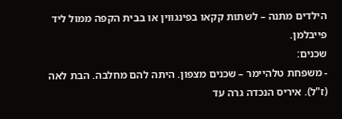הילדים מתנה – לשתות קקאו בפינגווין או בבית הקפה ממול ליד פייבלמן.
שכנים:
- משפחת טלהיימר – שכנים מצפון. היתה להם מחלבה. הבת לאה (ז"ל). איריס הנכדה גרה עד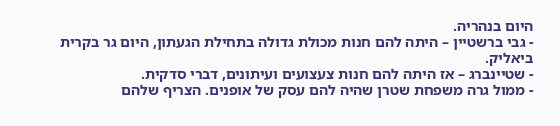היום בנהריה.
- גבי ברשטיין – היתה להם חנות מכולת גדולה בתחילת הגעתון, היום גר בקרית ביאליק.
- שטיינברג – אז היתה להם חנות צעצועים ועיתונים, דברי סדקית.
- ממול גרה משפחת שטרן שהיה להם עסק של אופנים. הצריף שלהם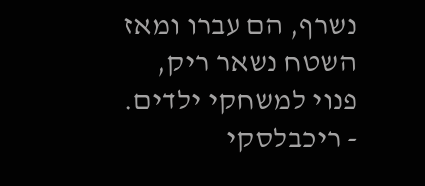נשרף, הם עברו ומאז השטח נשאר ריק, פנוי למשחקי ילדים.
- ריכבלסקי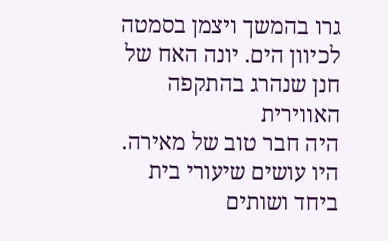גרו בהמשך ויצמן בסמטה לכיוון הים. יונה האח של חנן שנהרג בהתקפה האווירית
היה חבר טוב של מאירה. היו עושים שיעורי בית ביחד ושותים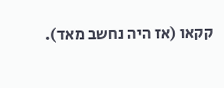קקאו (אז היה נחשב מאד).